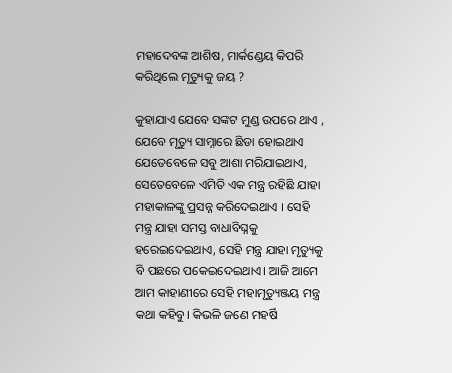ମହାଦେବଙ୍କ ଆଶିଷ, ମାର୍କଣ୍ଡେୟ କିପରି କରିଥିଲେ ମୃତ୍ୟୁକୁ ଜୟ ?

କୁହାଯାଏ ଯେବେ ସଙ୍କଟ ମୁଣ୍ଡ ଉପରେ ଥାଏ , ଯେବେ ମୃତ୍ୟୁ ସାମ୍ନାରେ ଛିଡା ହୋଇଥାଏ ଯେତେବେଳେ ସବୁ ଆଶା ମରିଯାଇଥାଏ, ସେତେବେଳେ ଏମିତି ଏକ ମନ୍ତ୍ର ରହିଛି ଯାହା ମହାକାଳଙ୍କୁ ପ୍ରସନ୍ନ କରିଦେଇଥାଏ । ସେହି ମନ୍ତ୍ର ଯାହା ସମସ୍ତ ବାଧାବିଘ୍ନକୁ ହରେଇଦେଇଥାଏ, ସେହି ମନ୍ତ୍ର ଯାହା ମୃତ୍ୟୁକୁ ବି ପଛରେ ପକେଇଦେଇଥାଏ। ଆଜି ଆମେ ଆମ କାହାଣୀରେ ସେହି ମହାମୃତ୍ୟୁଞ୍ଜୟ ମନ୍ତ୍ର କଥା କହିବୁ। କିଭଳି ଜଣେ ମହର୍ଷି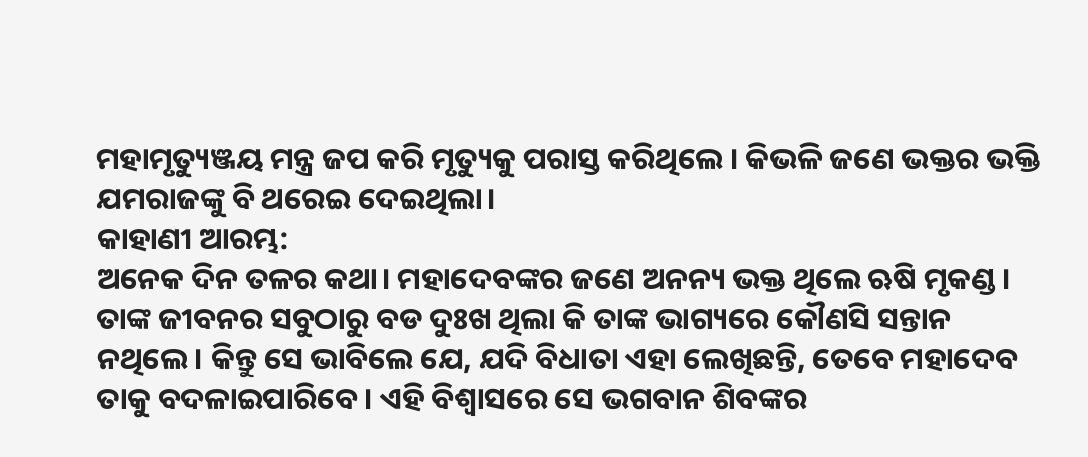ମହାମୃତ୍ୟୁଞ୍ଜୟ ମନ୍ତ୍ର ଜପ କରି ମୃତ୍ୟୁକୁ ପରାସ୍ତ କରିଥିଲେ । କିଭଳି ଜଣେ ଭକ୍ତର ଭକ୍ତି ଯମରାଜଙ୍କୁ ବି ଥରେଇ ଦେଇଥିଲା।
କାହାଣୀ ଆରମ୍ଭ:
ଅନେକ ଦିନ ତଳର କଥା। ମହାଦେବଙ୍କର ଜଣେ ଅନନ୍ୟ ଭକ୍ତ ଥିଲେ ଋଷି ମୃକଣ୍ଡ । ତାଙ୍କ ଜୀବନର ସବୁଠାରୁ ବଡ ଦୁଃଖ ଥିଲା କି ତାଙ୍କ ଭାଗ୍ୟରେ କୌଣସି ସନ୍ତାନ ନଥିଲେ। କିନ୍ତୁ ସେ ଭାବିଲେ ଯେ, ଯଦି ବିଧାତା ଏହା ଲେଖିଛନ୍ତି, ତେବେ ମହାଦେବ ତାକୁ ବଦଳାଇପାରିବେ। ଏହି ବିଶ୍ୱାସରେ ସେ ଭଗବାନ ଶିବଙ୍କର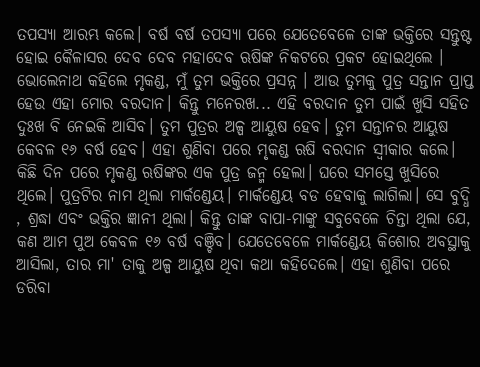ତପସ୍ୟା ଆରମ୍ଭ କଲେ। ବର୍ଷ ବର୍ଷ ତପସ୍ୟା ପରେ ଯେତେବେଳେ ତାଙ୍କ ଭକ୍ତିରେ ସନ୍ତୁଷ୍ଟ ହୋଇ କୈଳାସର ଦେବ ଦେବ ମହାଦେବ ଋଷିଙ୍କ ନିକଟରେ ପ୍ରକଟ ହୋଇଥିଲେ । ଭୋଲେନାଥ କହିଲେ ମୃକଣ୍ଡ, ମୁଁ ତୁମ ଭକ୍ତିରେ ପ୍ରସନ୍ନ । ଆଉ ତୁମକୁ ପୁତ୍ର ସନ୍ତାନ ପ୍ରାପ୍ତ ହେଉ ଏହା ମୋର ବରଦାନ। କିନ୍ତୁ ମନେରଖ... ଏହି ବରଦାନ ତୁମ ପାଇଁ ଖୁସି ସହିତ ଦୁଃଖ ବି ନେଇକି ଆସିବ। ତୁମ ପୁତ୍ରର ଅଳ୍ପ ଆୟୁଷ ହେବ। ତୁମ ସନ୍ତାନର ଆୟୁଷ କେବଳ ୧୬ ବର୍ଷ ହେବ। ଏହା ଶୁଣିବା ପରେ ମୃକଣ୍ଡ ଋଷି ବରଦାନ ସ୍ୱୀକାର କଲେ।
କିଛି ଦିନ ପରେ ମୃକଣ୍ଡ ଋଷିଙ୍କର ଏକ ପୁତ୍ର ଜନ୍ମ ହେଲା। ଘରେ ସମସ୍ତେ ଖୁସିରେ ଥିଲେ। ପୁତ୍ରଟିର ନାମ ଥିଲା ମାର୍କଣ୍ଡେୟ। ମାର୍କଣ୍ଡେୟ ବଡ ହେବାକୁ ଲାଗିଲା। ସେ ବୁଦ୍ଧି , ଶ୍ରଦ୍ଧା ଏବଂ ଭକ୍ତିର ଜ୍ଞାନୀ ଥିଲା। କିନ୍ତୁ ତାଙ୍କ ବାପା-ମାଙ୍କୁ ସବୁବେଳେ ଚିନ୍ତା ଥିଲା ଯେ, କଣ ଆମ ପୁଅ କେବଳ ୧୬ ବର୍ଷ ବଞ୍ଚିବ। ଯେତେବେଳେ ମାର୍କଣ୍ଡେୟ କିଶୋର ଅବସ୍ଥାକୁ ଆସିଲା, ତାର ମା' ତାକୁ ଅଳ୍ପ ଆୟୁଷ ଥିବା କଥା କହିଦେଲେ। ଏହା ଶୁଣିବା ପରେ ଡରିବା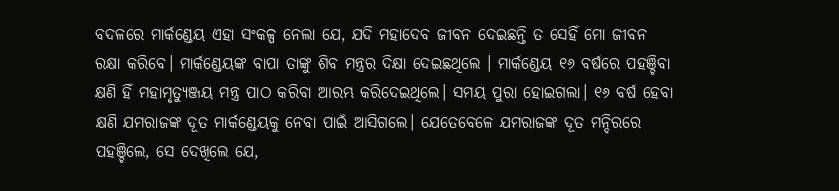ବଦଳରେ ମାର୍କଣ୍ଡେୟ ଏହା ସଂକଳ୍ପ ନେଲା ଯେ, ଯଦି ମହାଦେବ ଜୀବନ ଦେଇଛନ୍ତି ତ ସେହିଁ ମୋ ଜୀବନ ରକ୍ଷା କରିବେ। ମାର୍କଣ୍ଡେୟଙ୍କ ବାପା ତାଙ୍କୁ ଶିବ ମନ୍ତ୍ରର ଦିକ୍ଷା ଦେଇଛଥିଲେ । ମାର୍କଣ୍ଡେୟ ୧୬ ବର୍ଷରେ ପହଞ୍ଚିବା କ୍ଷଣି ହିଁ ମହାମୃତ୍ୟୁଞ୍ଜୟ ମନ୍ତ୍ର ପାଠ କରିବା ଆରମ୍ଭ କରିଦେଇଥିଲେ। ସମୟ ପୁରା ହୋଇଗଲା। ୧୬ ବର୍ଷ ହେବା କ୍ଷଣି ଯମରାଜଙ୍କ ଦୂତ ମାର୍କଣ୍ଡେୟକୁ ନେବା ପାଇଁ ଆସିଗଲେ। ଯେତେବେଳେ ଯମରାଜଙ୍କ ଦୂତ ମନ୍ଦିରରେ ପହଞ୍ଚିଲେ, ସେ ଦେଖିଲେ ଯେ,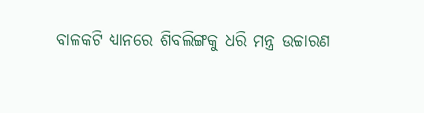ବାଳକଟି ଧ୍ୟାନରେ ଶିବଲିଙ୍ଗକୁ ଧରି ମନ୍ତ୍ର ଉଚ୍ଚାରଣ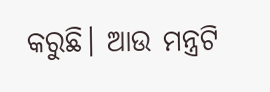କରୁଛି। ଆଉ ମନ୍ତ୍ରଟି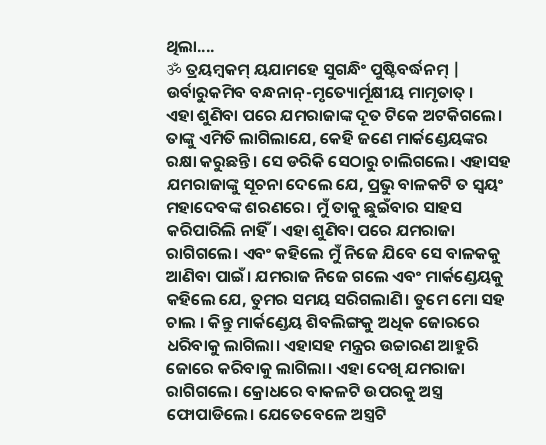ଥିଲା....
ॐ ତ୍ରୟମ୍ବକମ୍ ୟଯାମହେ ସୁଗନ୍ଧିଂ ପୁଷ୍ଟିବର୍ଦ୍ଧନମ୍ |
ଉର୍ବାରୁକମିବ ବନ୍ଧନାନ୍-ମୃତ୍ୟୋର୍ମୂକ୍ଷୀୟ ମାମୃତାତ୍ ।
ଏହା ଶୁଣିବା ପରେ ଯମରାଜାଙ୍କ ଦୂତ ଟିକେ ଅଟକିଗଲେ। ତାଙ୍କୁ ଏମିତି ଲାଗିଲାଯେ, କେହି ଜଣେ ମାର୍କଣ୍ଡେୟଙ୍କର ରକ୍ଷା କରୁଛନ୍ତି। ସେ ଡରିକି ସେଠାରୁ ଚାଲିଗଲେ। ଏହାସହ ଯମରାଜାଙ୍କୁ ସୂଚନା ଦେଲେ ଯେ, ପ୍ରଭୁ ବାଳକଟି ତ ସ୍ୱୟଂ ମହାଦେବଙ୍କ ଶରଣରେ। ମୁଁ ତାକୁ ଛୁଇଁବାର ସାହସ କରିପାରିଲି ନାହିଁ। ଏହା ଶୁଣିବା ପରେ ଯମରାଜା ରାଗିଗଲେ। ଏବଂ କହିଲେ ମୁଁ ନିଜେ ଯିବେ ସେ ବାଳକକୁ ଆଣିବା ପାଇଁ। ଯମରାଜ ନିଜେ ଗଲେ ଏବଂ ମାର୍କଣ୍ଡେୟକୁ କହିଲେ ଯେ, ତୁମର ସମୟ ସରିଗଲାଣି। ତୁମେ ମୋ ସହ ଚାଲ । କିନ୍ତୁ ମାର୍କଣ୍ଡେୟ ଶିବଲିଙ୍ଗକୁ ଅଧିକ ଜୋରରେ ଧରିବାକୁ ଲାଗିଲା। ଏହାସହ ମନ୍ତ୍ରର ଉଚ୍ଚାରଣ ଆହୁରି ଜୋରେ କରିବାକୁ ଲାଗିଲା। ଏହା ଦେଖି ଯମରାଜା ରାଗିଗଲେ। କ୍ରୋଧରେ ବାକଳଟି ଉପରକୁ ଅସ୍ତ୍ର ଫୋପାଡିଲେ। ଯେତେବେଳେ ଅସ୍ତ୍ରଟି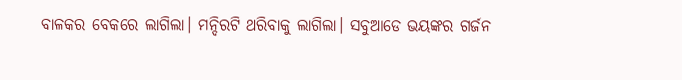ବାଳକର ବେକରେ ଲାଗିଲା। ମନ୍ଦିରଟି ଥରିବାକୁ ଲାଗିଲା। ସବୁଆଡେ ଭୟଙ୍କର ଗର୍ଜନ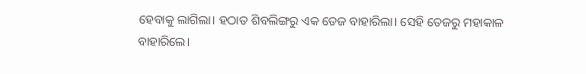ହେବାକୁ ଲାଗିଲା। ହଠାତ ଶିବଲିଙ୍ଗରୁ ଏକ ତେଜ ବାହାରିଲା। ସେହି ତେଜରୁ ମହାକାଳ ବାହାରିଲେ।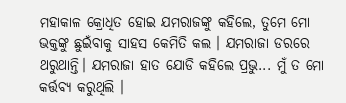ମହାକାଳ କ୍ରୋଧିତ ହୋଇ ଯମରାଜଙ୍କୁ କହିଲେ, ତୁମେ ମୋ ଭକ୍ତଙ୍କୁ ଛୁଇଁବାକୁ ସାହସ କେମିତି କଲ । ଯମରାଜା ଡରରେ ଥରୁଥାନ୍ତି। ଯମରାଜା ହାତ ଯୋଡି କହିଲେ ପ୍ରଭୁ... ମୁଁ ତ ମୋ କର୍ତ୍ତବ୍ୟ କରୁଥିଲି ।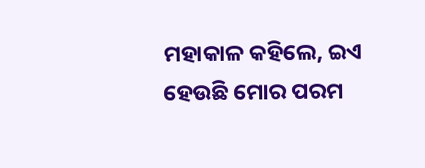ମହାକାଳ କହିଲେ, ଇଏ ହେଉଛି ମୋର ପରମ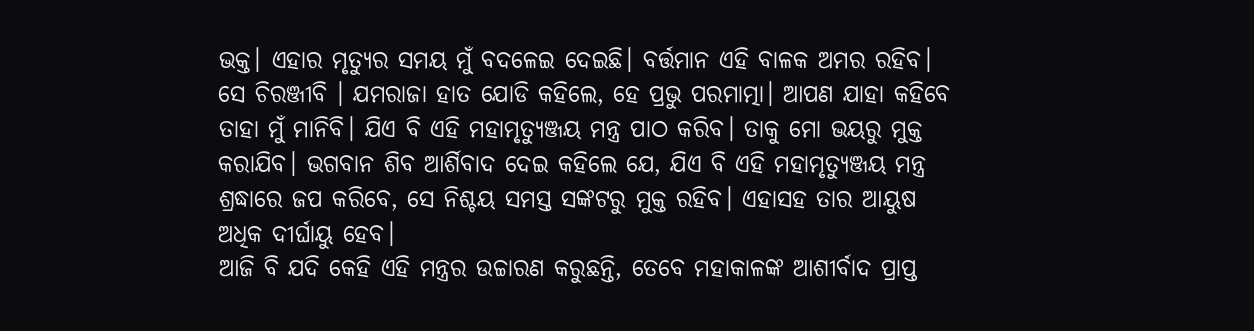ଭକ୍ତ। ଏହାର ମୃତ୍ୟୁର ସମୟ ମୁଁ ବଦଳେଇ ଦେଇଛି। ବର୍ତ୍ତମାନ ଏହି ବାଳକ ଅମର ରହିବ। ସେ ଚିରଞ୍ଜୀବି । ଯମରାଜା ହାତ ଯୋଡି କହିଲେ, ହେ ପ୍ରଭୁ ପରମାତ୍ମା। ଆପଣ ଯାହା କହିବେ ତାହା ମୁଁ ମାନିବି। ଯିଏ ବି ଏହି ମହାମୃତ୍ୟୁଞ୍ଜୟ ମନ୍ତ୍ର ପାଠ କରିବ। ତାକୁ ମୋ ଭୟରୁ ମୁକ୍ତ କରାଯିବ। ଭଗବାନ ଶିବ ଆର୍ଶିବାଦ ଦେଇ କହିଲେ ଯେ, ଯିଏ ବି ଏହି ମହାମୃତ୍ୟୁଞ୍ଜୟ ମନ୍ତ୍ର ଶ୍ରଦ୍ଧାରେ ଜପ କରିବେ, ସେ ନିଶ୍ଚୟ ସମସ୍ତ ସଙ୍କଟରୁ ମୁକ୍ତ ରହିବ। ଏହାସହ ତାର ଆୟୁଷ ଅଧିକ ଦୀର୍ଘାୟୁ ହେବ।
ଆଜି ବି ଯଦି କେହି ଏହି ମନ୍ତ୍ରର ଉଚ୍ଚାରଣ କରୁଛନ୍ତି, ତେବେ ମହାକାଳଙ୍କ ଆଶୀର୍ବାଦ ପ୍ରାପ୍ତ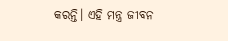କରନ୍ତି। ଏହି ମନ୍ତ୍ର ଜୀବନ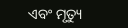ଏବଂ ମୃତ୍ୟୁ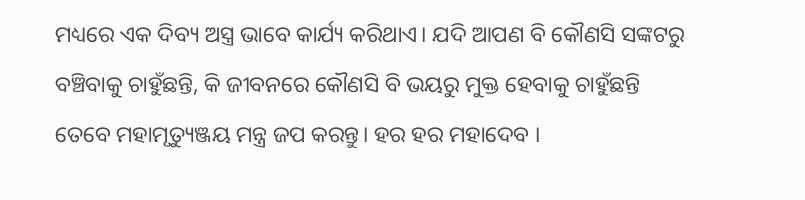ମଧ୍ୟରେ ଏକ ଦିବ୍ୟ ଅସ୍ତ୍ର ଭାବେ କାର୍ଯ୍ୟ କରିଥାଏ। ଯଦି ଆପଣ ବି କୌଣସି ସଙ୍କଟରୁ ବଞ୍ଚିବାକୁ ଚାହୁଁଛନ୍ତି, କି ଜୀବନରେ କୌଣସି ବି ଭୟରୁ ମୁକ୍ତ ହେବାକୁ ଚାହୁଁଛନ୍ତି ତେବେ ମହାମୃତ୍ୟୁଞ୍ଜୟ ମନ୍ତ୍ର ଜପ କରନ୍ତୁ। ହର ହର ମହାଦେବ ।